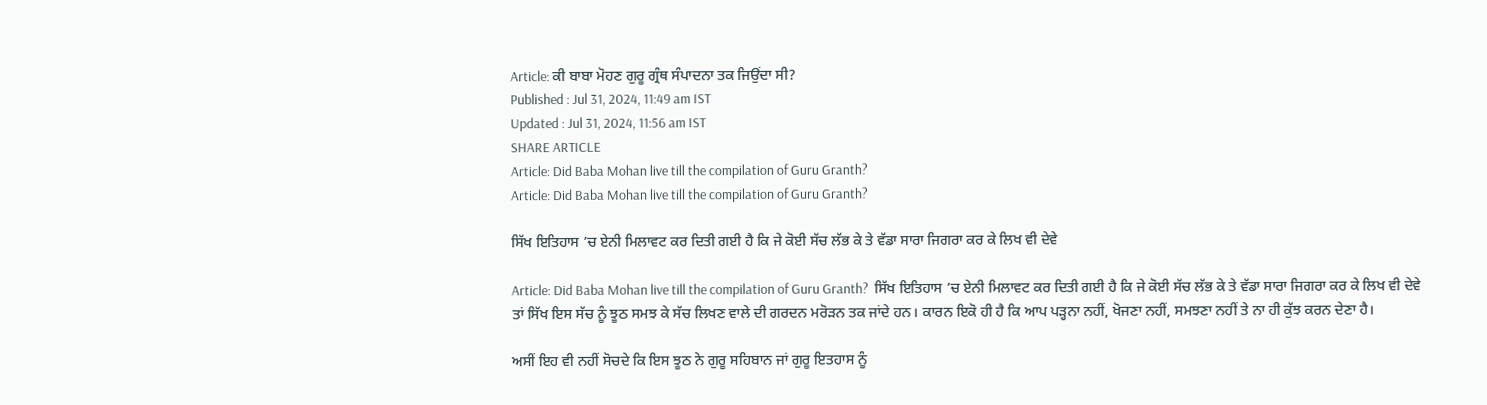Article: ਕੀ ਬਾਬਾ ਮੋਹਣ ਗੁਰੂ ਗ੍ਰੰਥ ਸੰਪਾਦਨਾ ਤਕ ਜਿਉਂਦਾ ਸੀ?
Published : Jul 31, 2024, 11:49 am IST
Updated : Jul 31, 2024, 11:56 am IST
SHARE ARTICLE
Article: Did Baba Mohan live till the compilation of Guru Granth?
Article: Did Baba Mohan live till the compilation of Guru Granth?

ਸਿੱਖ ਇਤਿਹਾਸ ’ਚ ਏਨੀ ਮਿਲਾਵਟ ਕਰ ਦਿਤੀ ਗਈ ਹੈ ਕਿ ਜੇ ਕੋਈ ਸੱਚ ਲੱਭ ਕੇ ਤੇ ਵੱਡਾ ਸਾਰਾ ਜਿਗਰਾ ਕਰ ਕੇ ਲਿਖ ਵੀ ਦੇਵੇ

Article: Did Baba Mohan live till the compilation of Guru Granth?  ਸਿੱਖ ਇਤਿਹਾਸ ’ਚ ਏਨੀ ਮਿਲਾਵਟ ਕਰ ਦਿਤੀ ਗਈ ਹੈ ਕਿ ਜੇ ਕੋਈ ਸੱਚ ਲੱਭ ਕੇ ਤੇ ਵੱਡਾ ਸਾਰਾ ਜਿਗਰਾ ਕਰ ਕੇ ਲਿਖ ਵੀ ਦੇਵੇ ਤਾਂ ਸਿੱਖ ਇਸ ਸੱਚ ਨੂੰ ਝੂਠ ਸਮਝ ਕੇ ਸੱਚ ਲਿਖਣ ਵਾਲੇ ਦੀ ਗਰਦਨ ਮਰੋੜਨ ਤਕ ਜਾਂਦੇ ਹਨ। ਕਾਰਨ ਇਕੋ ਹੀ ਹੈ ਕਿ ਆਪ ਪੜ੍ਹਨਾ ਨਹੀਂ, ਖੋਜਣਾ ਨਹੀਂ, ਸਮਝਣਾ ਨਹੀਂ ਤੇ ਨਾ ਹੀ ਕੁੱਝ ਕਰਨ ਦੇਣਾ ਹੈ।

ਅਸੀਂ ਇਹ ਵੀ ਨਹੀਂ ਸੋਚਦੇ ਕਿ ਇਸ ਝੂਠ ਨੇ ਗੁਰੂ ਸਹਿਬਾਨ ਜਾਂ ਗੁਰੂ ਇਤਹਾਸ ਨੂੰ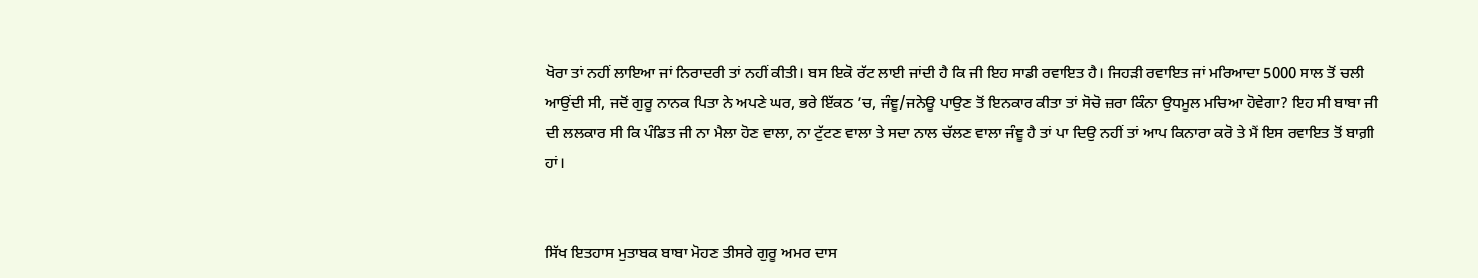ਖੋਰਾ ਤਾਂ ਨਹੀਂ ਲਾਇਆ ਜਾਂ ਨਿਰਾਦਰੀ ਤਾਂ ਨਹੀਂ ਕੀਤੀ। ਬਸ ਇਕੋ ਰੱਟ ਲਾਈ ਜਾਂਦੀ ਹੈ ਕਿ ਜੀ ਇਹ ਸਾਡੀ ਰਵਾਇਤ ਹੈ। ਜਿਹੜੀ ਰਵਾਇਤ ਜਾਂ ਮਰਿਆਦਾ 5000 ਸਾਲ ਤੋਂ ਚਲੀ ਆਉਂਦੀ ਸੀ, ਜਦੋਂ ਗੁਰੂ ਨਾਨਕ ਪਿਤਾ ਨੇ ਅਪਣੇ ਘਰ, ਭਰੇ ਇੱਕਠ ’ਚ, ਜੰਞੂ/ਜਨੇਊ ਪਾਉਣ ਤੋਂ ਇਨਕਾਰ ਕੀਤਾ ਤਾਂ ਸੋਚੋ ਜ਼ਰਾ ਕਿੰਨਾ ਉਧਮੂਲ ਮਚਿਆ ਹੋਵੇਗਾ? ਇਹ ਸੀ ਬਾਬਾ ਜੀ ਦੀ ਲਲਕਾਰ ਸੀ ਕਿ ਪੰਡਿਤ ਜੀ ਨਾ ਮੈਲਾ ਹੋਣ ਵਾਲਾ, ਨਾ ਟੁੱਟਣ ਵਾਲਾ ਤੇ ਸਦਾ ਨਾਲ ਚੱਲਣ ਵਾਲਾ ਜੰਞੂ ਹੈ ਤਾਂ ਪਾ ਦਿਉ ਨਹੀਂ ਤਾਂ ਆਪ ਕਿਨਾਰਾ ਕਰੋ ਤੇ ਮੈਂ ਇਸ ਰਵਾਇਤ ਤੋਂ ਬਾਗ਼ੀ ਹਾਂ।


ਸਿੱਖ ਇਤਹਾਸ ਮੁਤਾਬਕ ਬਾਬਾ ਮੋਹਣ ਤੀਸਰੇ ਗੁਰੂ ਅਮਰ ਦਾਸ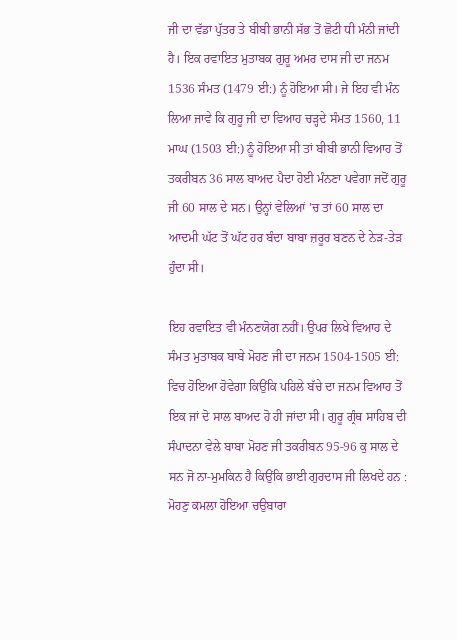ਜੀ ਦਾ ਵੱਡਾ ਪੁੱਤਰ ਤੇ ਬੀਬੀ ਭਾਨੀ ਸੱਭ ਤੋਂ ਛੋਟੀ ਧੀ ਮੰਨੀ ਜਾਂਦੀ ਹੈ। ਇਕ ਰਵਾਇਤ ਮੁਤਾਬਕ ਗੁਰੂ ਅਮਰ ਦਾਸ ਜੀ ਦਾ ਜਨਮ 1536 ਸੰਮਤ (1479 ਈ:) ਨੂੰ ਹੋਇਆ ਸੀ। ਜੇ ਇਹ ਵੀ ਮੰਨ ਲਿਆ ਜਾਵੇ ਕਿ ਗੁਰੂ ਜੀ ਦਾ ਵਿਆਹ ਚੜ੍ਹਦੇ ਸੰਮਤ 1560, 11 ਮਾਘ (1503 ਈ:) ਨੂੰ ਹੋਇਆ ਸੀ ਤਾਂ ਬੀਬੀ ਭਾਨੀ ਵਿਆਹ ਤੋਂ ਤਕਰੀਬਨ 36 ਸਾਲ ਬਾਅਦ ਪੈਦਾ ਹੋਈ ਮੰਨਣਾ ਪਵੇਗਾ ਜਦੋਂ ਗੁਰੂ ਜੀ 60 ਸਾਲ ਦੇ ਸਨ। ਉਨ੍ਹਾਂ ਵੇਲਿਆਂ ’ਚ ਤਾਂ 60 ਸਾਲ ਦਾ ਆਦਮੀ ਘੱਟ ਤੋਂ ਘੱਟ ਹਰ ਬੰਦਾ ਬਾਬਾ ਜ਼ਰੂਰ ਬਣਨ ਦੇ ਨੇੜ-ਤੇੜ ਹੁੰਦਾ ਸੀ।

ਇਹ ਰਵਾਇਤ ਵੀ ਮੰਨਣਯੋਗ ਨਹੀਂ। ਉਪਰ ਲਿਖੇ ਵਿਆਹ ਦੇ ਸੰਮਤ ਮੁਤਾਬਕ ਬਾਬੇ ਮੋਹਣ ਜੀ ਦਾ ਜਨਮ 1504-1505 ਈ: ਵਿਚ ਹੋਇਆ ਹੋਵੇਗਾ ਕਿਉਂਕਿ ਪਹਿਲੇ ਬੱਚੇ ਦਾ ਜਨਮ ਵਿਆਹ ਤੋਂ ਇਕ ਜਾਂ ਦੋ ਸਾਲ ਬਾਅਦ ਹੋ ਹੀ ਜਾਂਦਾ ਸੀ। ਗੁਰੂ ਗ੍ਰੰਥ ਸਾਹਿਬ ਦੀ ਸੰਪਾਦਨਾ ਵੇਲੇ ਬਾਬਾ ਮੋਹਣ ਜੀ ਤਕਰੀਬਨ 95-96 ਕੁ ਸਾਲ ਦੇ ਸਨ ਜੋ ਨਾ-ਮੁਮਕਿਨ ਹੈ ਕਿਉਂਕਿ ਭਾਈ ਗੁਰਦਾਸ ਜੀ ਲਿਖਦੇ ਹਨ :
ਮੋਹਣੁ ਕਮਲਾ ਹੋਇਆ ਚਉਬਾਰਾ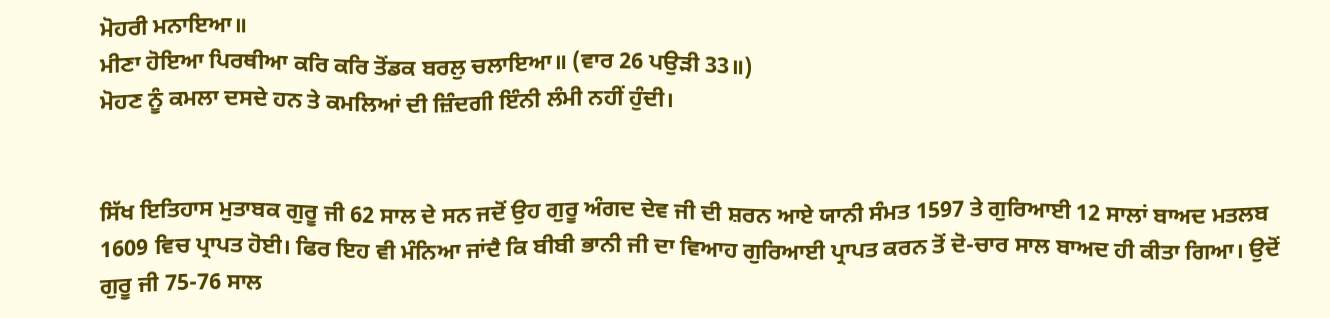ਮੋਹਰੀ ਮਨਾਇਆ॥
ਮੀਣਾ ਹੋਇਆ ਪਿਰਥੀਆ ਕਰਿ ਕਰਿ ਤੋਂਡਕ ਬਰਲੁ ਚਲਾਇਆ॥ (ਵਾਰ 26 ਪਉੜੀ 33॥)
ਮੋਹਣ ਨੂੰ ਕਮਲਾ ਦਸਦੇ ਹਨ ਤੇ ਕਮਲਿਆਂ ਦੀ ਜ਼ਿੰਦਗੀ ਇੰਨੀ ਲੰਮੀ ਨਹੀਂ ਹੁੰਦੀ।


ਸਿੱਖ ਇਤਿਹਾਸ ਮੁਤਾਬਕ ਗੁਰੂ ਜੀ 62 ਸਾਲ ਦੇ ਸਨ ਜਦੋਂ ਉਹ ਗੁਰੂ ਅੰਗਦ ਦੇਵ ਜੀ ਦੀ ਸ਼ਰਨ ਆਏ ਯਾਨੀ ਸੰਮਤ 1597 ਤੇ ਗੁਰਿਆਈ 12 ਸਾਲਾਂ ਬਾਅਦ ਮਤਲਬ 1609 ਵਿਚ ਪ੍ਰਾਪਤ ਹੋਈ। ਫਿਰ ਇਹ ਵੀ ਮੰਨਿਆ ਜਾਂਦੈ ਕਿ ਬੀਬੀ ਭਾਨੀ ਜੀ ਦਾ ਵਿਆਹ ਗੁਰਿਆਈ ਪ੍ਰਾਪਤ ਕਰਨ ਤੋਂ ਦੋ-ਚਾਰ ਸਾਲ ਬਾਅਦ ਹੀ ਕੀਤਾ ਗਿਆ। ਉਦੋਂ ਗੁਰੂ ਜੀ 75-76 ਸਾਲ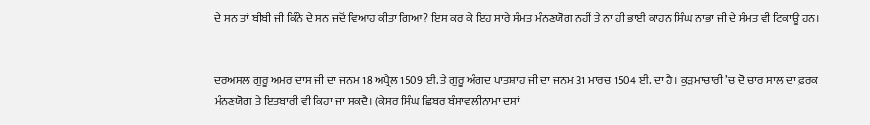ਦੇ ਸਨ ਤਾਂ ਬੀਬੀ ਜੀ ਕਿੰਨੇ ਦੇ ਸਨ ਜਦੋਂ ਵਿਆਹ ਕੀਤਾ ਗਿਆ? ਇਸ ਕਰ ਕੇ ਇਹ ਸਾਰੇ ਸੰਮਤ ਮੰਨਣਯੋਗ ਨਹੀਂ ਤੇ ਨਾ ਹੀ ਭਾਈ ਕਾਹਨ ਸਿੰਘ ਨਾਭਾ ਜੀ ਦੇ ਸੰਮਤ ਵੀ ਟਿਕਾਊ ਹਨ।


ਦਰਅਸਲ ਗੁਰੂ ਅਮਰ ਦਾਸ ਜੀ ਦਾ ਜਨਮ 18 ਅਪ੍ਰੈਲ 1509 ਈ. ਤੇ ਗੁਰੂ ਅੰਗਦ ਪਾਤਸ਼ਾਹ ਜੀ ਦਾ ਜਨਮ 31 ਮਾਰਚ 1504 ਈ. ਦਾ ਹੈ। ਕੁੜਮਾਚਾਰੀ ’ਚ ਦੋ ਚਾਰ ਸਾਲ ਦਾ ਫ਼ਰਕ ਮੰਨਣਯੋਗ ਤੇ ਇਤਬਾਰੀ ਵੀ ਕਿਹਾ ਜਾ ਸਕਦੈ। (ਕੇਸਰ ਸਿੰਘ ਛਿਬਰ ਬੰਸਾਵਲੀਨਾਮਾ ਦਸਾਂ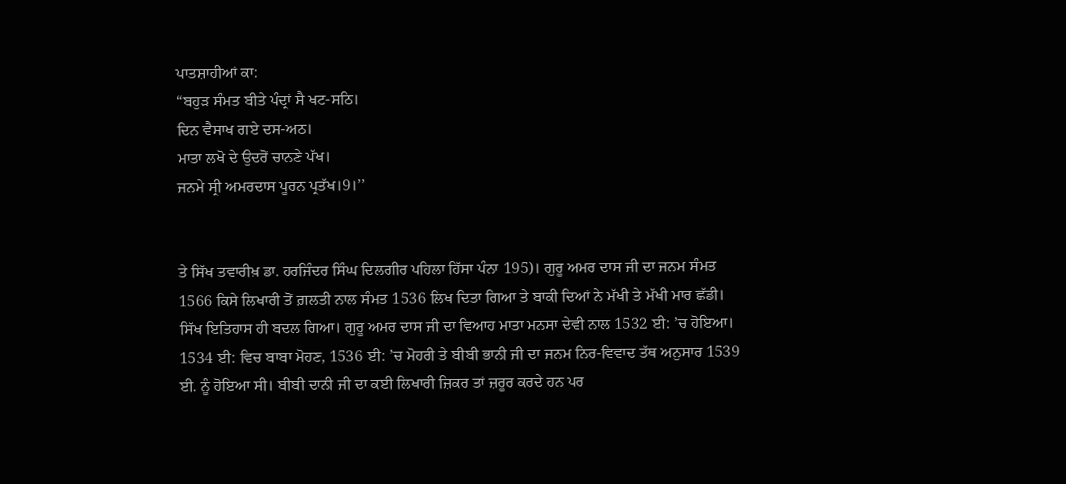ਪਾਤਸ਼ਾਹੀਆਂ ਕਾ:
“ਬਹੁੜ ਸੰਮਤ ਬੀਤੇ ਪੰਦ੍ਰਾਂ ਸੈ ਖਟ-ਸਠਿ।
ਦਿਨ ਵੈਸਾਖ ਗਏ ਦਸ-ਅਠ।
ਮਾਤਾ ਲਖੋ ਦੇ ਉਦਰੋਂ ਚਾਨਣੇ ਪੱਖ।
ਜਨਮੇ ਸ੍ਰੀ ਅਮਰਦਾਸ ਪੂਰਨ ਪ੍ਰਤੱਖ।9।’’


ਤੇ ਸਿੱਖ ਤਵਾਰੀਖ਼ ਡਾ. ਹਰਜਿੰਦਰ ਸਿੰਘ ਦਿਲਗੀਰ ਪਹਿਲਾ ਹਿੱਸਾ ਪੰਨਾ 195)। ਗੁਰੂ ਅਮਰ ਦਾਸ ਜੀ ਦਾ ਜਨਮ ਸੰਮਤ 1566 ਕਿਸੇ ਲਿਖਾਰੀ ਤੋਂ ਗ਼ਲਤੀ ਨਾਲ ਸੰਮਤ 1536 ਲਿਖ ਦਿਤਾ ਗਿਆ ਤੇ ਬਾਕੀ ਦਿਆਂ ਨੇ ਮੱਖੀ ਤੇ ਮੱਖੀ ਮਾਰ ਛੱਡੀ। ਸਿੱਖ ਇਤਿਹਾਸ ਹੀ ਬਦਲ ਗਿਆ। ਗੁਰੂ ਅਮਰ ਦਾਸ ਜੀ ਦਾ ਵਿਆਹ ਮਾਤਾ ਮਨਸਾ ਦੇਵੀ ਨਾਲ 1532 ਈ: ’ਚ ਹੋਇਆ। 1534 ਈ: ਵਿਚ ਬਾਬਾ ਮੋਹਣ, 1536 ਈ: ’ਚ ਮੋਹਰੀ ਤੇ ਬੀਬੀ ਭਾਨੀ ਜੀ ਦਾ ਜਨਮ ਨਿਰ-ਵਿਵਾਦ ਤੱਥ ਅਨੁਸਾਰ 1539 ਈ. ਨੂੰ ਹੋਇਆ ਸੀ। ਬੀਬੀ ਦਾਨੀ ਜੀ ਦਾ ਕਈ ਲਿਖਾਰੀ ਜ਼ਿਕਰ ਤਾਂ ਜ਼ਰੂਰ ਕਰਦੇ ਹਨ ਪਰ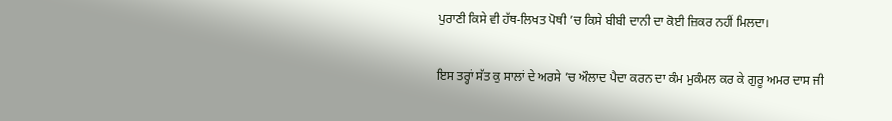ਪੁਰਾਣੀ ਕਿਸੇ ਵੀ ਹੱਥ-ਲਿਖਤ ਪੋਥੀ ’ਚ ਕਿਸੇ ਬੀਬੀ ਦਾਨੀ ਦਾ ਕੋਈ ਜ਼ਿਕਰ ਨਹੀਂ ਮਿਲਦਾ।

ਇਸ ਤਰ੍ਹਾਂ ਸੱਤ ਕੁ ਸਾਲਾਂ ਦੇ ਅਰਸੇ ’ਚ ਔਲਾਦ ਪੈਦਾ ਕਰਨ ਦਾ ਕੰਮ ਮੁਕੰਮਲ ਕਰ ਕੇ ਗੁਰੂ ਅਮਰ ਦਾਸ ਜੀ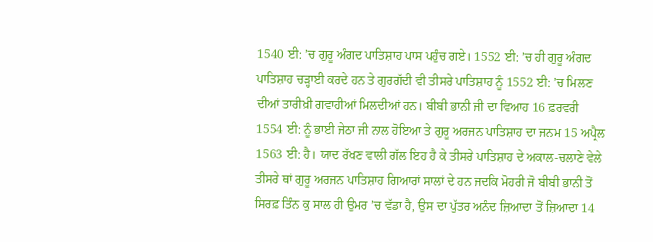1540 ਈ: ’ਚ ਗੁਰੂ ਅੰਗਦ ਪਾਤਿਸ਼ਾਹ ਪਾਸ ਪਹੁੰਚ ਗਏ। 1552 ਈ: ’ਚ ਹੀ ਗੁਰੂ ਅੰਗਦ ਪਾਤਿਸ਼ਾਹ ਚੜ੍ਹਾਈ ਕਰਦੇ ਹਨ ਤੇ ਗੁਰਗੱਦੀ ਵੀ ਤੀਸਰੇ ਪਾਤਿਸ਼ਾਹ ਨੂੰ 1552 ਈ: ’ਚ ਮਿਲਣ ਦੀਆਂ ਤਾਰੀਖ਼ੀ ਗਵਾਹੀਆਂ ਮਿਲਦੀਆਂ ਹਨ। ਬੀਬੀ ਭਾਨੀ ਜੀ ਦਾ ਵਿਆਹ 16 ਫ਼ਰਵਰੀ 1554 ਈ: ਨੂੰ ਭਾਈ ਜੇਠਾ ਜੀ ਨਾਲ ਹੋਇਆ ਤੇ ਗੁਰੂ ਅਰਜਨ ਪਾਤਿਸ਼ਾਹ ਦਾ ਜਨਮ 15 ਅਪ੍ਰੈਲ 1563 ਈ: ਹੈ। ਯਾਦ ਰੱਖਣ ਵਾਲੀ ਗੱਲ ਇਹ ਹੈ ਕੇ ਤੀਸਰੇ ਪਾਤਿਸ਼ਾਹ ਦੇ ਅਕਾਲ-ਚਲਾਣੇ ਵੇਲੇ ਤੀਸਰੇ ਥਾਂ ਗੁਰੂ ਅਰਜਨ ਪਾਤਿਸ਼ਾਹ ਗਿਆਰਾਂ ਸਾਲਾਂ ਦੇ ਹਨ ਜਦਕਿ ਮੋਹਰੀ ਜੋ ਬੀਬੀ ਭਾਨੀ ਤੋਂ ਸਿਰਫ਼ ਤਿੰਨ ਕੁ ਸਾਲ ਹੀ ਉਮਰ ’ਚ ਵੱਡਾ ਹੈ, ਉਸ ਦਾ ਪੁੱਤਰ ਅਨੰਦ ਜ਼ਿਆਦਾ ਤੋਂ ਜ਼ਿਆਦਾ 14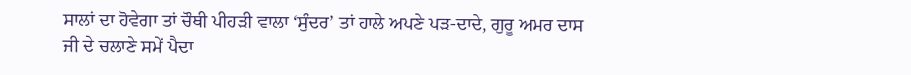ਸਾਲਾਂ ਦਾ ਹੋਵੇਗਾ ਤਾਂ ਚੌਥੀ ਪੀਹੜੀ ਵਾਲਾ ‘ਸੁੰਦਰ’ ਤਾਂ ਹਾਲੇ ਅਪਣੇ ਪੜ-ਦਾਦੇ, ਗੁਰੂ ਅਮਰ ਦਾਸ ਜੀ ਦੇ ਚਲਾਣੇ ਸਮੇਂ ਪੈਦਾ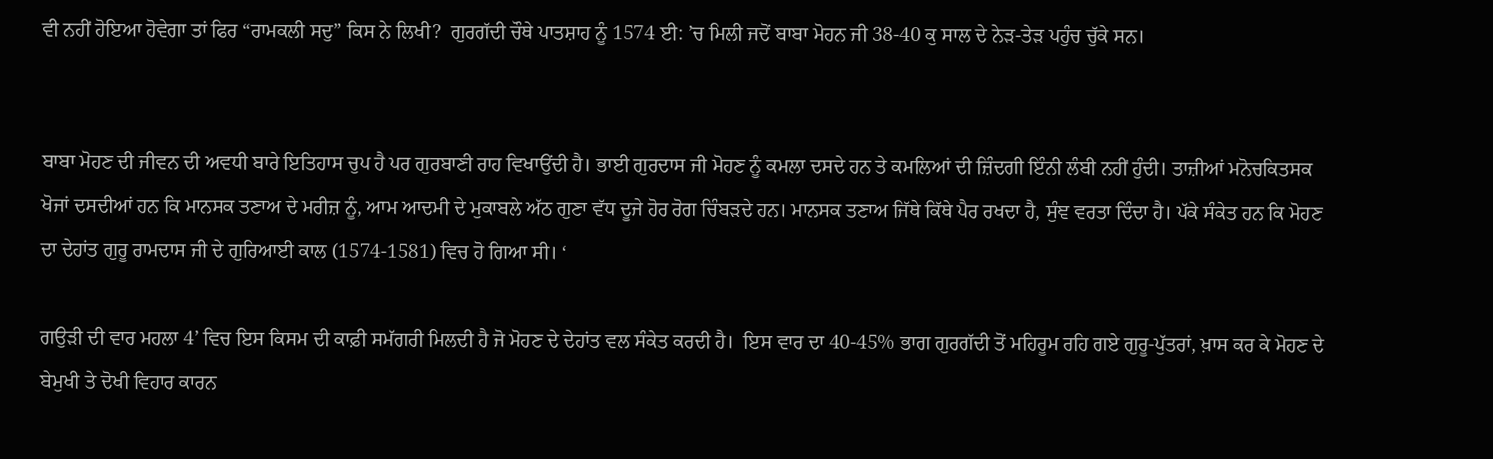ਵੀ ਨਹੀਂ ਹੋਇਆ ਹੋਵੇਗਾ ਤਾਂ ਫਿਰ “ਰਾਮਕਲੀ ਸਦੁ” ਕਿਸ ਨੇ ਲਿਖੀ?  ਗੁਰਗੱਦੀ ਚੌਥੇ ਪਾਤਸ਼ਾਹ ਨੂੰ 1574 ਈ: ’ਚ ਮਿਲੀ ਜਦੋਂ ਬਾਬਾ ਮੋਹਨ ਜੀ 38-40 ਕੁ ਸਾਲ ਦੇ ਨੇੜ-ਤੇੜ ਪਹੁੰਚ ਚੁੱਕੇ ਸਨ।


ਬਾਬਾ ਮੋਹਣ ਦੀ ਜੀਵਨ ਦੀ ਅਵਧੀ ਬਾਰੇ ਇਤਿਹਾਸ ਚੁਪ ਹੈ ਪਰ ਗੁਰਬਾਣੀ ਰਾਹ ਵਿਖਾਉਂਦੀ ਹੈ। ਭਾਈ ਗੁਰਦਾਸ ਜੀ ਮੋਹਣ ਨੂੰ ਕਮਲਾ ਦਸਦੇ ਹਨ ਤੇ ਕਮਲਿਆਂ ਦੀ ਜ਼ਿੰਦਗੀ ਇੰਨੀ ਲੰਬੀ ਨਹੀਂ ਹੁੰਦੀ। ਤਾਜ਼ੀਆਂ ਮਨੋਚਕਿਤਸਕ ਖੋਜਾਂ ਦਸਦੀਆਂ ਹਨ ਕਿ ਮਾਨਸਕ ਤਣਾਅ ਦੇ ਮਰੀਜ਼ ਨੂੰ, ਆਮ ਆਦਮੀ ਦੇ ਮੁਕਾਬਲੇ ਅੱਠ ਗੁਣਾ ਵੱਧ ਦੂਜੇ ਹੋਰ ਰੋਗ ਚਿੰਬੜਦੇ ਹਨ। ਮਾਨਸਕ ਤਣਾਅ ਜਿੱਥੇ ਕਿੱਥੇ ਪੈਰ ਰਖਦਾ ਹੈ, ਸੁੰਞ ਵਰਤਾ ਦਿੰਦਾ ਹੈ। ਪੱਕੇ ਸੰਕੇਤ ਹਨ ਕਿ ਮੋਹਣ ਦਾ ਦੇਹਾਂਤ ਗੁਰੂ ਰਾਮਦਾਸ ਜੀ ਦੇ ਗੁਰਿਆਈ ਕਾਲ (1574-1581) ਵਿਚ ਹੋ ਗਿਆ ਸੀ। ‘

ਗਉੜੀ ਦੀ ਵਾਰ ਮਹਲਾ 4’ ਵਿਚ ਇਸ ਕਿਸਮ ਦੀ ਕਾਫ਼ੀ ਸਮੱਗਰੀ ਮਿਲਦੀ ਹੈ ਜੋ ਮੋਹਣ ਦੇ ਦੇਹਾਂਤ ਵਲ ਸੰਕੇਤ ਕਰਦੀ ਹੈ।  ਇਸ ਵਾਰ ਦਾ 40-45% ਭਾਗ ਗੁਰਗੱਦੀ ਤੋਂ ਮਹਿਰੂਮ ਰਹਿ ਗਏ ਗੁਰੂ-ਪੁੱਤਰਾਂ, ਖ਼ਾਸ ਕਰ ਕੇ ਮੋਹਣ ਦੇ ਬੇਮੁਖੀ ਤੇ ਦੋਖੀ ਵਿਹਾਰ ਕਾਰਨ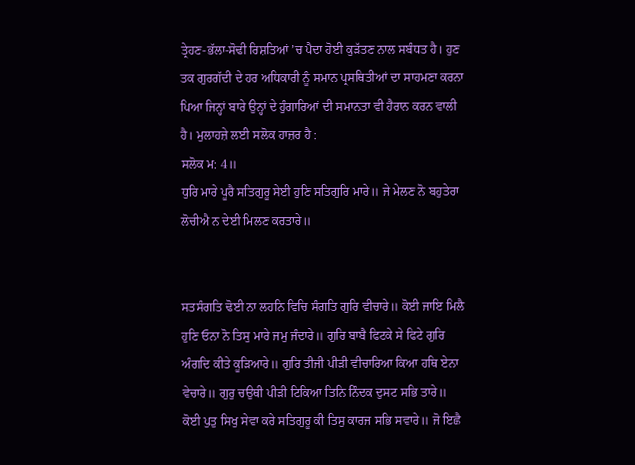ਤ੍ਰੇਹਣ-ਭੱਲਾ-ਸੋਢੀ ਰਿਸ਼ਤਿਆਂ ’ਚ ਪੈਦਾ ਹੋਈ ਕੁੜੱਤਣ ਨਾਲ ਸਬੰਧਤ ਹੈ। ਹੁਣ ਤਕ ਗੁਰਗੱਦੀ ਦੇ ਹਰ ਅਧਿਕਾਰੀ ਨੂੰ ਸਮਾਨ ਪ੍ਰਸਥਿਤੀਆਂ ਦਾ ਸਾਹਮਣਾ ਕਰਨਾ ਪਿਆ ਜਿਨ੍ਹਾਂ ਬਾਰੇ ਉਨ੍ਹਾਂ ਦੇ ਹੁੰਗਾਰਿਆਂ ਦੀ ਸਮਾਨਤਾ ਵੀ ਹੈਰਾਨ ਕਰਨ ਵਾਲੀ ਹੈ। ਮੁਲਾਹਜ਼ੇ ਲਈ ਸਲੋਕ ਹਾਜ਼ਰ ਹੈ :
ਸਲੋਕ ਮ: 4॥
ਧੁਰਿ ਮਾਰੇ ਪੂਰੈ ਸਤਿਗੁਰੂ ਸੇਈ ਹੁਣਿ ਸਤਿਗੁਰਿ ਮਾਰੇ॥ ਜੇ ਮੇਲਣ ਨੋ ਬਹੁਤੇਰਾ ਲੋਚੀਐ ਨ ਦੇਈ ਮਿਲਣ ਕਰਤਾਰੇ॥


ਸਤਸੰਗਤਿ ਢੋਈ ਨਾ ਲਹਨਿ ਵਿਚਿ ਸੰਗਤਿ ਗੁਰਿ ਵੀਚਾਰੇ॥ ਕੋਈ ਜਾਇ ਮਿਲੈ ਹੁਣਿ ਓਨਾ ਨੋ ਤਿਸੁ ਮਾਰੇ ਜਮੁ ਜੰਦਾਰੇ॥ ਗੁਰਿ ਬਾਬੈ ਫਿਟਕੇ ਸੇ ਫਿਟੇ ਗੁਰਿ ਅੰਗਦਿ ਕੀਤੇ ਕੂੜਿਆਰੇ॥ ਗੁਰਿ ਤੀਜੀ ਪੀੜੀ ਵੀਚਾਰਿਆ ਕਿਆ ਹਥਿ ਏਨਾ ਵੇਚਾਰੇ॥ ਗੁਰੁ ਚਉਥੀ ਪੀੜੀ ਟਿਕਿਆ ਤਿਨਿ ਨਿੰਦਕ ਦੁਸਟ ਸਭਿ ਤਾਰੇ॥ ਕੋਈ ਪੁਤੁ ਸਿਖੁ ਸੇਵਾ ਕਰੇ ਸਤਿਗੁਰੂ ਕੀ ਤਿਸੁ ਕਾਰਜ ਸਭਿ ਸਵਾਰੇ॥ ਜੋ ਇਛੈ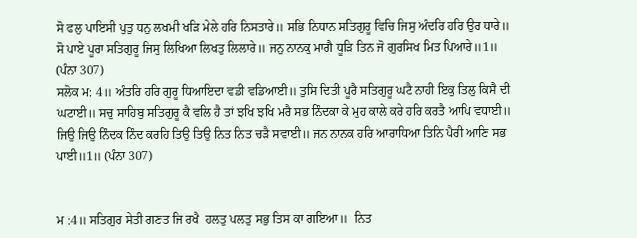ਸੋ ਫਲੁ ਪਾਇਸੀ ਪੁਤੁ ਧਨੁ ਲਖਮੀ ਖੜਿ ਮੇਲੇ ਹਰਿ ਨਿਸਤਾਰੇ॥ ਸਭਿ ਨਿਧਾਨ ਸਤਿਗੁਰੂ ਵਿਚਿ ਜਿਸੁ ਅੰਦਰਿ ਹਰਿ ਉਰ ਧਾਰੇ॥  ਸੋ ਪਾਏ ਪੂਰਾ ਸਤਿਗੁਰੂ ਜਿਸੁ ਲਿਖਿਆ ਲਿਖਤੁ ਲਿਲਾਰੇ॥ ਜਨੁ ਨਾਨਕੁ ਮਾਗੈ ਧੂੜਿ ਤਿਨ ਜੋ ਗੁਰਸਿਖ ਮਿਤ ਪਿਆਰੇ॥1॥ (ਪੰਨਾ 307)
ਸਲੋਕ ਮ: 4॥ ਅੰਤਰਿ ਹਰਿ ਗੁਰੂ ਧਿਆਇਦਾ ਵਡੀ ਵਡਿਆਈ॥ ਤੁਸਿ ਦਿਤੀ ਪੂਰੈ ਸਤਿਗੁਰੂ ਘਟੈ ਨਾਹੀ ਇਕੁ ਤਿਲੁ ਕਿਸੈ ਦੀ ਘਟਾਈ॥ ਸਚੁ ਸਾਹਿਬੁ ਸਤਿਗੁਰੂ ਕੈ ਵਲਿ ਹੈ ਤਾਂ ਝਖਿ ਝਖਿ ਮਰੈ ਸਭ ਨਿੰਦਕਾ ਕੇ ਮੁਹ ਕਾਲੇ ਕਰੇ ਹਰਿ ਕਰਤੈ ਆਪਿ ਵਧਾਈ॥ ਜਿਉ ਜਿਉ ਨਿੰਦਕ ਨਿੰਦ ਕਰਹਿ ਤਿਉ ਤਿਉ ਨਿਤ ਨਿਤ ਚੜੈ ਸਵਾਈ॥ ਜਨ ਨਾਨਕ ਹਰਿ ਆਰਾਧਿਆ ਤਿਨਿ ਪੈਰੀ ਆਣਿ ਸਭ ਪਾਈ॥1॥ (ਪੰਨਾ 307)


ਮ :4॥ ਸਤਿਗੁਰ ਸੇਤੀ ਗਣਤ ਜਿ ਰਖੈ  ਹਲਤੁ ਪਲਤੁ ਸਭੁ ਤਿਸ ਕਾ ਗਇਆ॥  ਨਿਤ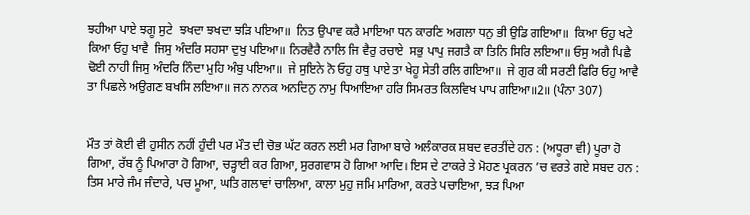ਝਹੀਆ ਪਾਏ ਝਗੂ ਸੁਟੇ  ਝਖਦਾ ਝਖਦਾ ਝੜਿ ਪਇਆ॥  ਨਿਤ ਉਪਾਵ ਕਰੈ ਮਾਇਆ ਧਨ ਕਾਰਣਿ ਅਗਲਾ ਧਨੁ ਭੀ ਉਡਿ ਗਇਆ॥  ਕਿਆ ਓਹੁ ਖਟੇ ਕਿਆ ਓਹੁ ਖਾਵੈ  ਜਿਸੁ ਅੰਦਰਿ ਸਹਸਾ ਦੁਖੁ ਪਇਆ॥ ਨਿਰਵੈਰੈ ਨਾਲਿ ਜਿ ਵੈਰੁ ਰਚਾਏ  ਸਭੁ ਪਾਪੁ ਜਗਤੈ ਕਾ ਤਿਨਿ ਸਿਰਿ ਲਇਆ॥ ਓਸੁ ਅਗੈ ਪਿਛੈ ਢੋਈ ਨਾਹੀ ਜਿਸੁ ਅੰਦਰਿ ਨਿੰਦਾ ਮੁਹਿ ਅੰਬੁ ਪਇਆ॥  ਜੇ ਸੁਇਨੇ ਨੋ ਓਹੁ ਹਥੁ ਪਾਏ ਤਾ ਖੇਹੂ ਸੇਤੀ ਰਲਿ ਗਇਆ॥  ਜੇ ਗੁਰ ਕੀ ਸਰਣੀ ਫਿਰਿ ਓਹੁ ਆਵੈ ਤਾ ਪਿਛਲੇ ਅਉਗਣ ਬਖਸਿ ਲਇਆ॥ ਜਨ ਨਾਨਕ ਅਨਦਿਨੁ ਨਾਮੁ ਧਿਆਇਆ ਹਰਿ ਸਿਮਰਤ ਕਿਲਵਿਖ ਪਾਪ ਗਇਆ॥2॥ (ਪੰਨਾ 307)


ਮੌਤ ਤਾਂ ਕੋਈ ਵੀ ਹੁਸੀਨ ਨਹੀਂ ਹੁੰਦੀ ਪਰ ਮੌਤ ਦੀ ਚੋਭ ਘੱਟ ਕਰਨ ਲਈ ਮਰ ਗਿਆ ਬਾਰੇ ਅਲੰਕਾਰਕ ਸ਼ਬਦ ਵਰਤੀਂਦੇ ਹਨ : (ਅਧੂਰਾ ਵੀ) ਪੂਰਾ ਹੋ ਗਿਆ, ਰੱਬ ਨੂੰ ਪਿਆਰਾ ਹੋ ਗਿਆ, ਚੜ੍ਹਾਈ ਕਰ ਗਿਆ, ਸੁਰਗਵਾਸ ਹੋ ਗਿਆ ਆਦਿ। ਇਸ ਦੇ ਟਾਕਰੇ ਤੇ ਮੋਹਣ ਪ੍ਰਕਰਨ ’ਚ ਵਰਤੇ ਗਏ ਸਬਦ ਹਨ : ਤਿਸ ਮਾਰੇ ਜੰਮ ਜੰਦਾਰੇ, ਪਚ ਮੂਆ, ਘਤਿ ਗਲਾਵਾਂ ਚਾਲਿਆ, ਕਾਲਾ ਮੁਹੁ ਜਮਿ ਮਾਰਿਆ, ਕਰਤੇ ਪਚਾਇਆ, ਝੜ ਪਿਆ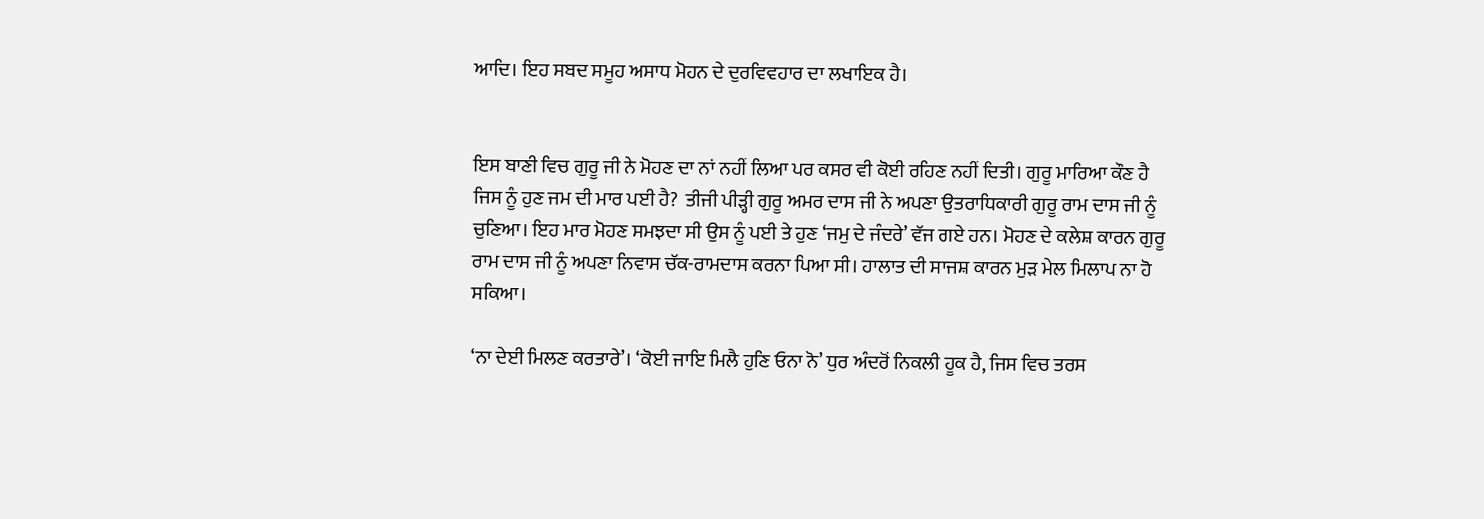ਆਦਿ। ਇਹ ਸਬਦ ਸਮੂਹ ਅਸਾਧ ਮੋਹਨ ਦੇ ਦੁਰਵਿਵਹਾਰ ਦਾ ਲਖਾਇਕ ਹੈ।


ਇਸ ਬਾਣੀ ਵਿਚ ਗੁਰੂ ਜੀ ਨੇ ਮੋਹਣ ਦਾ ਨਾਂ ਨਹੀਂ ਲਿਆ ਪਰ ਕਸਰ ਵੀ ਕੋਈ ਰਹਿਣ ਨਹੀਂ ਦਿਤੀ। ਗੁਰੂ ਮਾਰਿਆ ਕੌਣ ਹੈ ਜਿਸ ਨੂੰ ਹੁਣ ਜਮ ਦੀ ਮਾਰ ਪਈ ਹੈ?  ਤੀਜੀ ਪੀੜ੍ਹੀ ਗੁਰੂ ਅਮਰ ਦਾਸ ਜੀ ਨੇ ਅਪਣਾ ਉਤਰਾਧਿਕਾਰੀ ਗੁਰੂ ਰਾਮ ਦਾਸ ਜੀ ਨੂੰ ਚੁਣਿਆ। ਇਹ ਮਾਰ ਮੋਹਣ ਸਮਝਦਾ ਸੀ ਉਸ ਨੂੰ ਪਈ ਤੇ ਹੁਣ ‘ਜਮੁ ਦੇ ਜੰਦਰੇ’ ਵੱਜ ਗਏ ਹਨ। ਮੋਹਣ ਦੇ ਕਲੇਸ਼ ਕਾਰਨ ਗੁਰੂ ਰਾਮ ਦਾਸ ਜੀ ਨੂੰ ਅਪਣਾ ਨਿਵਾਸ ਚੱਕ-ਰਾਮਦਾਸ ਕਰਨਾ ਪਿਆ ਸੀ। ਹਾਲਾਤ ਦੀ ਸਾਜਸ਼ ਕਾਰਨ ਮੁੜ ਮੇਲ ਮਿਲਾਪ ਨਾ ਹੋ ਸਕਿਆ।

‘ਨਾ ਦੇਈ ਮਿਲਣ ਕਰਤਾਰੇ’। ‘ਕੋਈ ਜਾਇ ਮਿਲੈ ਹੁਣਿ ਓਨਾ ਨੋ’ ਧੁਰ ਅੰਦਰੋਂ ਨਿਕਲੀ ਹੂਕ ਹੈ, ਜਿਸ ਵਿਚ ਤਰਸ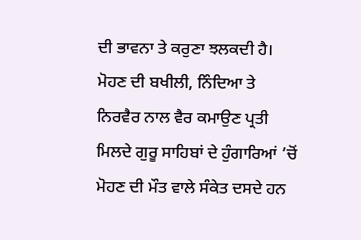ਦੀ ਭਾਵਨਾ ਤੇ ਕਰੁਣਾ ਝਲਕਦੀ ਹੈ। ਮੋਹਣ ਦੀ ਬਖੀਲੀ, ਨਿੰਦਿਆ ਤੇ ਨਿਰਵੈਰ ਨਾਲ ਵੈਰ ਕਮਾਉਣ ਪ੍ਰਤੀ ਮਿਲਦੇ ਗੁਰੂ ਸਾਹਿਬਾਂ ਦੇ ਹੁੰਗਾਰਿਆਂ ’ਚੋਂ ਮੋਹਣ ਦੀ ਮੌਤ ਵਾਲੇ ਸੰਕੇਤ ਦਸਦੇ ਹਨ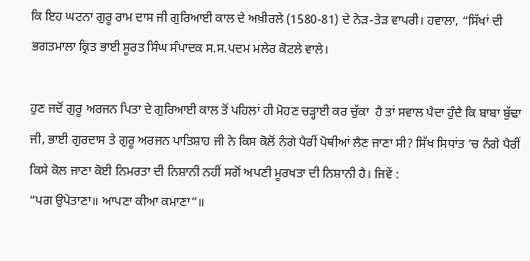ਕਿ ਇਹ ਘਟਨਾ ਗੁਰੂ ਰਾਮ ਦਾਸ ਜੀ ਗੁਰਿਆਈ ਕਾਲ ਦੇ ਅਖ਼ੀਰਲੇ (1580-81) ਦੇ ਨੇੜ-ਤੇੜ ਵਾਪਰੀ। ਹਵਾਲਾ, “ਸਿੱਖਾਂ ਦੀ ਭਗਤਮਾਲਾ ਕ੍ਰਿਤ ਭਾਈ ਸੂਰਤ ਸਿੰਘ ਸੰਪਾਦਕ ਸ.ਸ.ਪਦਮ ਮਲੇਰ ਕੋਟਲੇ ਵਾਲੇ।

ਹੁਣ ਜਦੋਂ ਗੁਰੂ ਅਰਜਨ ਪਿਤਾ ਦੇ ਗੁਰਿਆਈ ਕਾਲ ਤੋਂ ਪਹਿਲਾਂ ਹੀ ਮੋਹਣ ਚੜ੍ਹਾਈ ਕਰ ਚੁੱਕਾ  ਹੈ ਤਾਂ ਸਵਾਲ ਪੈਦਾ ਹੁੰਦੈ ਕਿ ਬਾਬਾ ਬੁੱਢਾ ਜੀ, ਭਾਈ ਗੁਰਦਾਸ ਤੇ ਗੁਰੂ ਅਰਜਨ ਪਾਤਿਸ਼ਾਹ ਜੀ ਨੇ ਕਿਸ ਕੋਲੋਂ ਨੰਗੇ ਪੈਰੀਂ ਪੋਥੀਆਂ ਲੈਣ ਜਾਣਾ ਸੀ? ਸਿੱਖ ਸਿਧਾਂਤ ’ਚ ਨੰਗੇ ਪੈਰੀਂ ਕਿਸੇ ਕੋਲ ਜਾਣਾ ਕੋਈ ਨਿਮਰਤਾ ਦੀ ਨਿਸ਼ਾਨੀ ਨਹੀਂ ਸਗੋਂ ਅਪਣੀ ਮੂਰਖਤਾ ਦੀ ਨਿਸ਼ਾਨੀ ਹੈ। ਜਿਵੇਂ :
“ਪਗ ਉਪੇਤਾਣਾ॥ ਆਪਣਾ ਕੀਆ ਕਮਾਣਾ”॥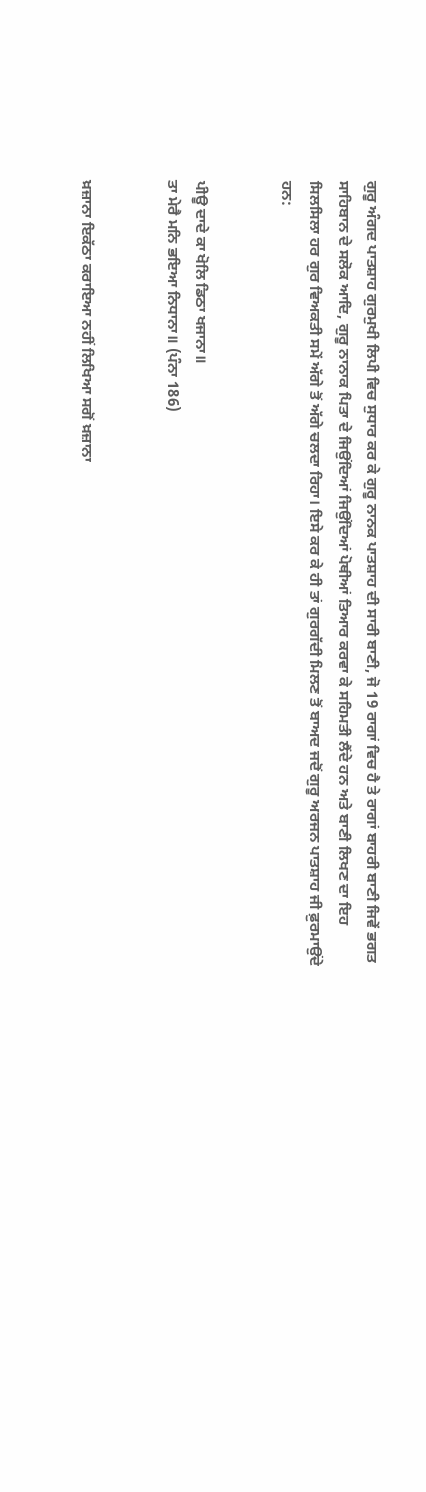ਗੁਰੂ ਅੰਗਦ ਪਾਤਸ਼ਾਹ ਗੁਰਮੁਖੀ ਲਿਪੀ ਵਿਚ ਸੁਧਾਰ ਕਰ ਕੇ ਗੁਰੂ ਨਾਨਕ ਪਾਤਸ਼ਾਹ ਦੀ ਸਾਰੀ ਬਾਣੀ, ਜੋ 19 ਰਾਗਾਂ ਵਿਚ ਹੈ ਤੇ ਰਾਗਾਂ ਬਾਹਰੀ ਬਾਣੀ ਜਿਵੇਂ ਭਗਤ ਸਾਹਿਬਾਨ ਦੇ ਸਲੋਕ ਆਦਿ, ਗੁਰੂ ਨਾਨਾਕ ਪਿਤਾ ਦੇ ਜਿਉਂਦਿਆਂ ਜਿਉਂਦਿਆਂ ਪੋਥੀਆਂ ਤਿਆਰ ਕਰਵਾ ਕੇ ਸਹਿਮਤੀ ਲੈਂਦੇ ਹਨ ਅਤੇ ਬਾਣੀ ਲਿਖਣ ਦਾ ਇਹ ਸਿਲਸਿਲਾ ਹਰ ਗੁਰ ਵਿਅਕਤੀ ਸਮੇਂ ਅੱਗੇ ਤੋਂ ਅੱਗੇ ਚਲਦਾ ਰਿਹਾ। ਇਸੇ ਕਰ ਕੇ ਹੀ ਤਾਂ ਗੁਰਗੱਦੀ ਮਿਲਣ ਤੋਂ ਬਾਅਦ ਜਦੋਂ ਗੁਰੂ ਅਰਜਨ ਪਾਤਸ਼ਾਹ ਜੀ ਫ਼ੁਰਮਾਉਂਦੇ ਹਨ:


ਪੀਊ ਦਾਦੇ ਕਾ ਖੋਲਿ ਡਿਠਾ ਖਜਾਨਾ॥
ਤਾ ਮੇਰੈ ਮਨਿ ਭਇਆ ਨਿਧਾਨਾ॥ (ਪੰਨਾ 186)


ਖ਼ਜ਼ਾਨਾ ਇਕੱਠਾ ਕਰਾਇਆ ਨਹੀਂ ਲਿਖਿਆ ਸਗੋਂ ਖ਼ਜ਼ਾਨਾ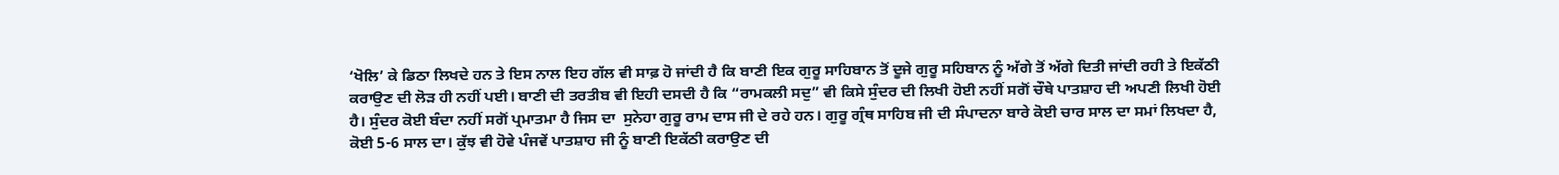‘ਖੋਲਿ’ ਕੇ ਡਿਠਾ ਲਿਖਦੇ ਹਨ ਤੇ ਇਸ ਨਾਲ ਇਹ ਗੱਲ ਵੀ ਸਾਫ਼ ਹੋ ਜਾਂਦੀ ਹੈ ਕਿ ਬਾਣੀ ਇਕ ਗੁਰੂ ਸਾਹਿਬਾਨ ਤੋਂ ਦੂਜੇ ਗੁਰੂ ਸਹਿਬਾਨ ਨੂੰ ਅੱਗੇ ਤੋਂ ਅੱਗੇ ਦਿਤੀ ਜਾਂਦੀ ਰਹੀ ਤੇ ਇਕੱਠੀ ਕਰਾਉਣ ਦੀ ਲੋੜ ਹੀ ਨਹੀਂ ਪਈ। ਬਾਣੀ ਦੀ ਤਰਤੀਬ ਵੀ ਇਹੀ ਦਸਦੀ ਹੈ ਕਿ “ਰਾਮਕਲੀ ਸਦੁ” ਵੀ ਕਿਸੇ ਸੁੰਦਰ ਦੀ ਲਿਖੀ ਹੋਈ ਨਹੀਂ ਸਗੋਂ ਚੌਥੇ ਪਾਤਸ਼ਾਹ ਦੀ ਅਪਣੀ ਲਿਖੀ ਹੋਈ ਹੈ। ਸੁੰਦਰ ਕੋਈ ਬੰਦਾ ਨਹੀਂ ਸਗੋਂ ਪ੍ਰਮਾਤਮਾ ਹੈ ਜਿਸ ਦਾ  ਸੁਨੇਹਾ ਗੁਰੂ ਰਾਮ ਦਾਸ ਜੀ ਦੇ ਰਹੇ ਹਨ। ਗੁਰੂ ਗ੍ਰੰਥ ਸਾਹਿਬ ਜੀ ਦੀ ਸੰਪਾਦਨਾ ਬਾਰੇ ਕੋਈ ਚਾਰ ਸਾਲ ਦਾ ਸਮਾਂ ਲਿਖਦਾ ਹੈ, ਕੋਈ 5-6 ਸਾਲ ਦਾ। ਕੁੱਝ ਵੀ ਹੋਵੇ ਪੰਜਵੇਂ ਪਾਤਸ਼ਾਹ ਜੀ ਨੂੰ ਬਾਣੀ ਇਕੱਠੀ ਕਰਾਉਣ ਦੀ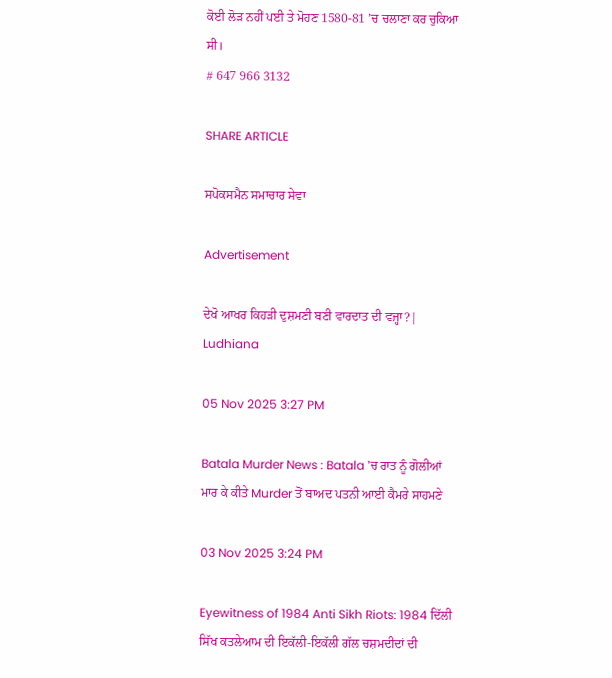ਕੋਈ ਲੋੜ ਨਹੀਂ ਪਈ ਤੇ ਮੋਹਣ 1580-81 ’ਚ ਚਲਾਣਾ ਕਰ ਚੁਕਿਆ ਸੀ।
# 647 966 3132

SHARE ARTICLE

ਸਪੋਕਸਮੈਨ ਸਮਾਚਾਰ ਸੇਵਾ

Advertisement

ਦੇਖੋ ਆਖਰ ਕਿਹੜੀ ਦੁਸ਼ਮਣੀ ਬਣੀ ਵਾਰਦਾਤ ਦੀ ਵਜ੍ਹਾ?| Ludhiana

05 Nov 2025 3:27 PM

Batala Murder News : Batala 'ਚ ਰਾਤ ਨੂੰ ਗੋਲੀਆਂ ਮਾਰ ਕੇ ਕੀਤੇ Murder ਤੋਂ ਬਾਅਦ ਪਤਨੀ ਆਈ ਕੈਮਰੇ ਸਾਹਮਣੇ

03 Nov 2025 3:24 PM

Eyewitness of 1984 Anti Sikh Riots: 1984 ਦਿੱਲੀ ਸਿੱਖ ਕਤਲੇਆਮ ਦੀ ਇਕੱਲੀ-ਇਕੱਲੀ ਗੱਲ ਚਸ਼ਮਦੀਦਾਂ ਦੀ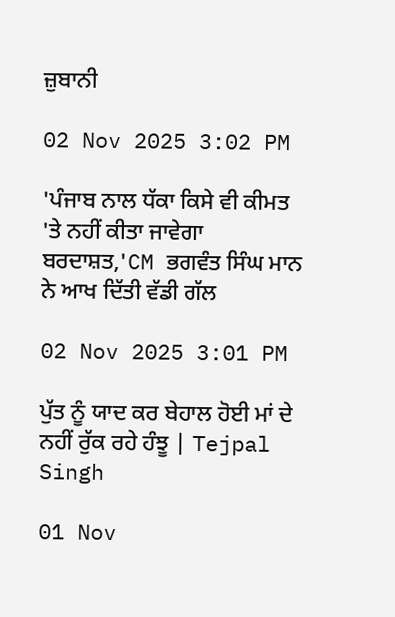ਜ਼ੁਬਾਨੀ

02 Nov 2025 3:02 PM

'ਪੰਜਾਬ ਨਾਲ ਧੱਕਾ ਕਿਸੇ ਵੀ ਕੀਮਤ 'ਤੇ ਨਹੀਂ ਕੀਤਾ ਜਾਵੇਗਾ ਬਰਦਾਸ਼ਤ,'CM ਭਗਵੰਤ ਸਿੰਘ ਮਾਨ ਨੇ ਆਖ ਦਿੱਤੀ ਵੱਡੀ ਗੱਲ

02 Nov 2025 3:01 PM

ਪੁੱਤ ਨੂੰ ਯਾਦ ਕਰ ਬੇਹਾਲ ਹੋਈ ਮਾਂ ਦੇ ਨਹੀਂ ਰੁੱਕ ਰਹੇ ਹੰਝੂ | Tejpal Singh

01 Nov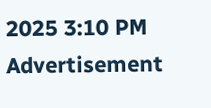2025 3:10 PM
Advertisement